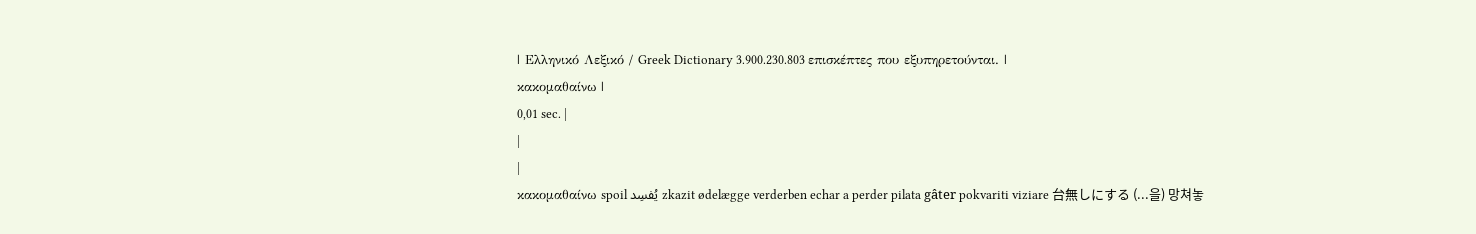| Ελληνικό Λεξικό / Greek Dictionary 3.900.230.803 επισκέπτες που εξυπηρετούνται. |
κακομαθαίνω |
0,01 sec. |
|
|
κακομαθαίνω spoil يُفسِد zkazit ødelægge verderben echar a perder pilata gâter pokvariti viziare 台無しにする (...을) 망쳐놓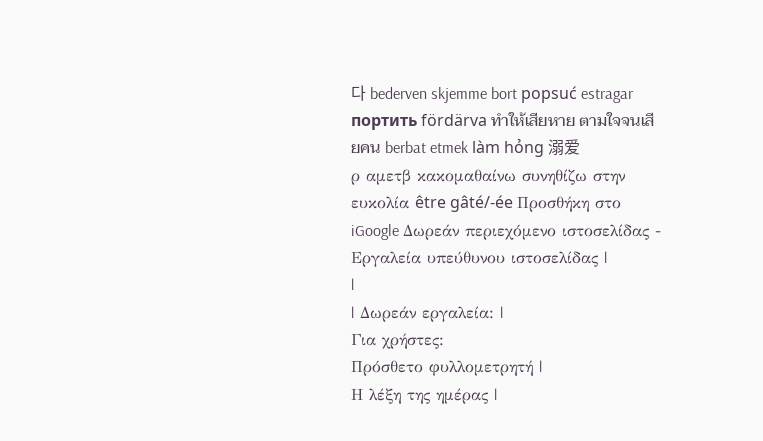다 bederven skjemme bort popsuć estragar портить fördärva ทำให้เสียหาย ตามใจจนเสียคน berbat etmek làm hỏng 溺爱
ρ αμετβ κακομαθαίνω συνηθίζω στην ευκολία être gâté/-ée Προσθήκη στο iGoogle Δωρεάν περιεχόμενο ιστοσελίδας - Εργαλεία υπεύθυνου ιστοσελίδας |
|
| Δωρεάν εργαλεία: |
Για χρήστες:
Πρόσθετο φυλλομετρητή |
Η λέξη της ημέρας |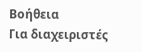Βοήθεια
Για διαχειριστές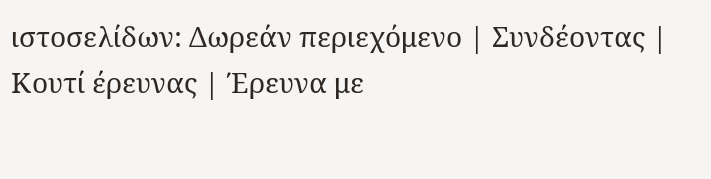ιστοσελίδων: Δωρεάν περιεχόμενο | Συνδέοντας | Κουτί έρευνας | Έρευνα με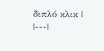διπλό κλικ |
|---|